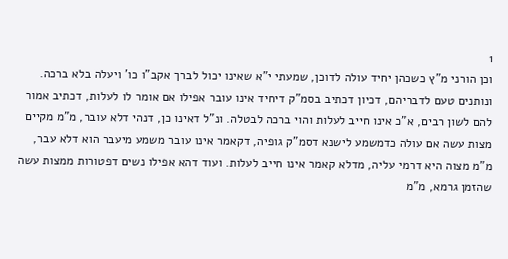1
וכן הורני מ"ץ כשכהן יחיד עולה לדוכן, שמעתי י"א שאינו יכול לברך אקב"ו כו' ויעלה בלא ברכה. ונותנים טעם לדבריהם, דכיון דכתיב בסמ"ק דיחיד אינו עובר אפילו אם אומר לו לעלות, דכתיב אמור להם לשון רבים, א"כ אינו חייב לעלות והוי ברכה לבטלה. ונ"ל דאינו כן, דנהי דלא עובר, מ"מ מקיים מצות עשה אם עולה כדמשמע לישנא דסמ"ק גופיה, דקאמר אינו עובר משמע מיעבר הוא דלא עבר, מ"מ מצוה היא דרמי עליה, מדלא קאמר אינו חייב לעלות. ועוד דהא אפילו נשים דפטורות ממצות עשה שהזמן גרמא, מ"מ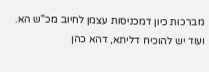מברכות כיון דמכניסות עצמן לחיוב מכ"ש הא. ועוד יש להוכיח דליתא, דהא כהן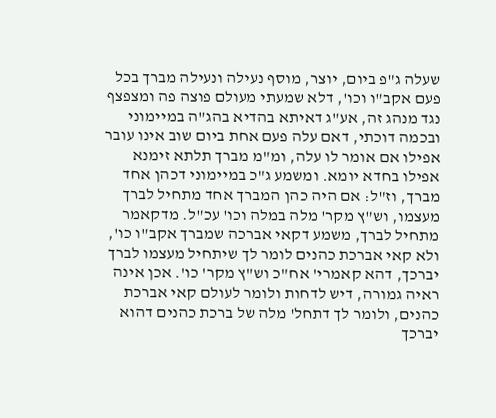שעלה ג"פ ביום, יוצר, מוסף נעילה ונעילה מברך בכל פעם אקב"ו וכו', דלא שמעתי מעולם פוצה פה ומצפצף נגד מנהג זה, אע"ג דאיתא בהדיא בהג"ה במיימוני ובכמה דוכתי, דאם עלה פעם אחת ביום שוב אינו עובר אפילו אם אומר לו עלה, ומ"מ מברך תלתא זימנא אפילו בחדא יומא. ומשמע ג"כ במיימוני דכהן אחד מברך, וז"ל: אם היה כהן המברך אחד מתחיל לברך מעצמו, וש"ץ מקר' מלה במלה וכו' עכ"ל. מדקאמר מתחיל לברך, משמע דקאי אברכה שמברך אקב"ו כו', ולא קאי אברכת כהנים לומר לך שיתחיל מעצמו לברך יברכך, דהא קאמרי' אח"כ וש"ץ מקר' כו'. אכן אינה ראיה גמורה, דיש לדחות ולומר לעולם קאי אברכת כהנים, ולומר לך דתחל' מלה של ברכת כהנים דהוא יברכך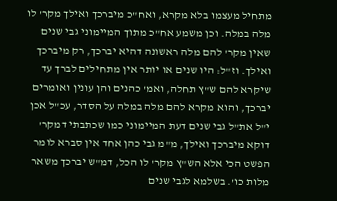מתחיל מעצמו בלא מקרא, ואח"כ מיברכך ואילך מקר' לו מלה במלה. וכן משמע אח"כ מתוך המיימוני גבי שנים שאין מקר' להם מלה ראשונה דהיא יברכך, רק מיברכך ואילך. וז"ל: היו שנים או יותר אין מתחילים לברך עד שיקרא להם ש"ץ תחלה, ואמ' כהנים והן עונין ואומרים יברכך, והוא מקרא להם מלה במלה על הסדר, עכ"ל אכן י"ל את"ל גבי שנים דעת המיימוני כמו שכתבתי דמקר' דוקא מיברכך ואילך, מ"מ גבי כהן אחד אין סברא לומר הפשט הכי אלא הש"ץ מקר' לו הכל, דמ"ש יברכך משאר מלות כו'. בשלמא לגבי שנים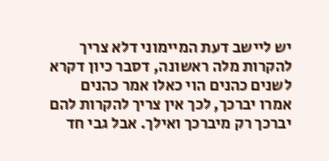יש ליישב דעת המיימוני דלא צריך להקרות מלה ראשונה, דסבר כיון דקרא לשנים כהנים הוי כאלו אמר כהנים אמרו יברכך, לכך אין צריך להקרות להם יברכך רק מיברכך ואילך. אבל גבי חד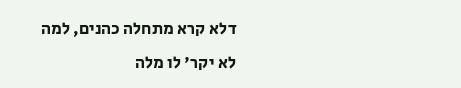דלא קרא מתחלה כהנים, למה לא יקר' לו מלה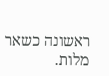ראשונה כשאר מלות.